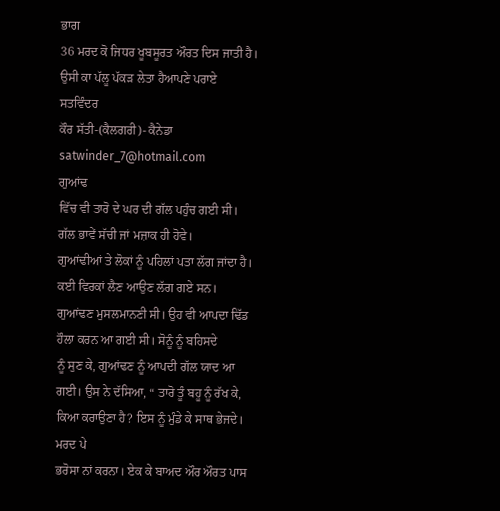ਭਾਗ
36 ਮਰਦ ਕੋ ਜਿਧਰ ਖੂਬਸੂਰਤ ਔਰਤ ਦਿਸ ਜਾਤੀ ਹੈ। ਉਸੀ ਕਾ ਪੱਲੂ ਪੱਕੜ ਲੇਤਾ ਹੈਆਪਣੇ ਪਰਾਏ
ਸਤਵਿੰਦਰ
ਕੌਰ ਸੱਤੀ-(ਕੈਲਗਰੀ)- ਕੈਨੇਡਾ satwinder_7@hotmail.com
ਗੁਆਂਢ
ਵਿੱਚ ਵੀ ਤਾਰੋ ਦੇ ਘਰ ਦੀ ਗੱਲ ਪਹੁੰਚ ਗਈ ਸੀ। ਗੱਲ ਭਾਵੇਂ ਸੱਚੀ ਜਾਂ ਮਜ਼ਾਕ ਹੀ ਹੋਵੇ।
ਗੁਆਂਢੀਆਂ ਤੇ ਲੋਕਾਂ ਨੂੰ ਪਹਿਲਾਂ ਪਤਾ ਲੱਗ ਜਾਂਦਾ ਹੈ। ਕਈ ਵਿਰਕਾਂ ਲੈਣ ਆਉਣ ਲੱਗ ਗਏ ਸਨ।
ਗੁਆਂਢਣ ਮੁਸਲਮਾਨਣੀ ਸੀ। ਉਹ ਵੀ ਆਪਦਾ ਢਿੱਡ ਹੌਲਾ ਕਰਨ ਆ ਗਈ ਸੀ। ਸੋਨੂੰ ਨੂੰ ਬਹਿਸਦੇ
ਨੂੰ ਸੁਣ ਕੇ, ਗੁਆਂਢਣ ਨੂੰ ਆਪਦੀ ਗੱਲ ਯਾਦ ਆ ਗਈ। ਉਸ ਨੇ ਦੱਸਿਆ, “ ਤਾਰੋ ਤੂੰ ਬਹੂ ਨੂੰ ਰੱਖ ਕੇ, ਕਿਆ ਕਰਾਉਣਾ ਹੈ? ਇਸ ਨੂੰ ਮੁੰਡੇ ਕੇ ਸਾਥ ਭੇਜਦੇ। ਮਰਦ ਪੇ
ਭਰੋਸਾ ਨਾਂ ਕਰਨਾ। ਏਕ ਕੇ ਬਾਅਦ ਔਰ ਔਰਤ ਪਾਸ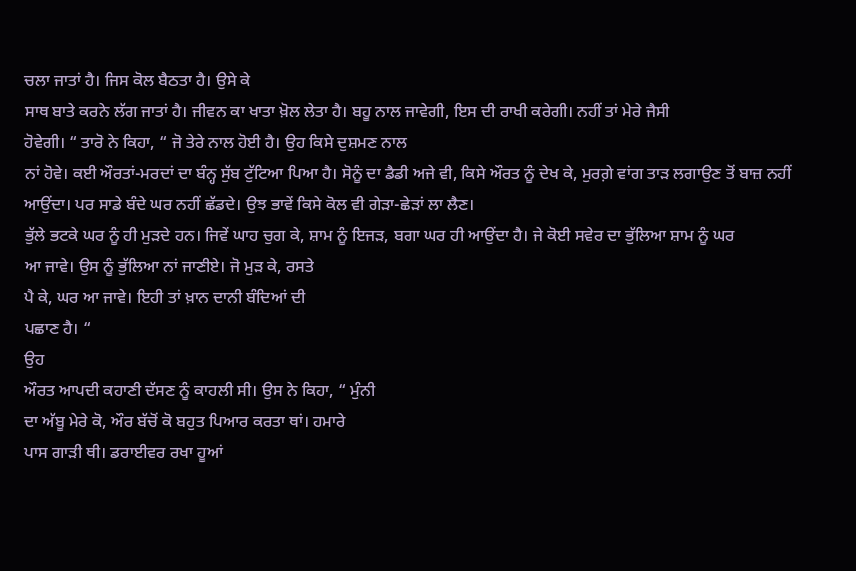ਚਲਾ ਜਾਤਾਂ ਹੈ। ਜਿਸ ਕੋਲ ਬੈਠਤਾ ਹੈ। ਉਸੇ ਕੇ
ਸਾਥ ਬਾਤੇ ਕਰਨੇ ਲੱਗ ਜਾਤਾਂ ਹੈ। ਜੀਵਨ ਕਾ ਖਾਤਾ ਖ਼ੋਲ ਲੇਤਾ ਹੈ। ਬਹੂ ਨਾਲ ਜਾਵੇਗੀ, ਇਸ ਦੀ ਰਾਖੀ ਕਰੇਗੀ। ਨਹੀਂ ਤਾਂ ਮੇਰੇ ਜੈਸੀ
ਹੋਵੇਗੀ। “ ਤਾਰੋ ਨੇ ਕਿਹਾ, “ ਜੋ ਤੇਰੇ ਨਾਲ ਹੋਈ ਹੈ। ਉਹ ਕਿਸੇ ਦੁਸ਼ਮਣ ਨਾਲ
ਨਾਂ ਹੋਵੇ। ਕਈ ਔਰਤਾਂ-ਮਰਦਾਂ ਦਾ ਬੰਨ੍ਹ ਸੁੱਬ ਟੁੱਟਿਆ ਪਿਆ ਹੈ। ਸੋਨੂੰ ਦਾ ਡੈਡੀ ਅਜੇ ਵੀ, ਕਿਸੇ ਔਰਤ ਨੂੰ ਦੇਖ ਕੇ, ਮੁਰਗ਼ੇ ਵਾਂਗ ਤਾੜ ਲਗਾਉਣ ਤੋਂ ਬਾਜ਼ ਨਹੀਂ
ਆਉਂਦਾ। ਪਰ ਸਾਡੇ ਬੰਦੇ ਘਰ ਨਹੀਂ ਛੱਡਦੇ। ਉਝ ਭਾਵੇਂ ਕਿਸੇ ਕੋਲ ਵੀ ਗੇੜਾ-ਛੇੜਾਂ ਲਾ ਲੈਣ।
ਭੁੱਲੇ ਭਟਕੇ ਘਰ ਨੂੰ ਹੀ ਮੁੜਦੇ ਹਨ। ਜਿਵੇਂ ਘਾਹ ਚੁਗ ਕੇ, ਸ਼ਾਮ ਨੂੰ ਇਜੜ, ਬਗਾ ਘਰ ਹੀ ਆਉਂਦਾ ਹੈ। ਜੇ ਕੋਈ ਸਵੇਰ ਦਾ ਭੁੱਲਿਆ ਸ਼ਾਮ ਨੂੰ ਘਰ
ਆ ਜਾਵੇ। ਉਸ ਨੂੰ ਭੁੱਲਿਆ ਨਾਂ ਜਾਣੀਏ। ਜੋ ਮੁੜ ਕੇ, ਰਸਤੇ
ਪੈ ਕੇ, ਘਰ ਆ ਜਾਵੇ। ਇਹੀ ਤਾਂ ਖ਼ਾਨ ਦਾਨੀ ਬੰਦਿਆਂ ਦੀ
ਪਛਾਣ ਹੈ। “
ਉਹ
ਔਰਤ ਆਪਦੀ ਕਹਾਣੀ ਦੱਸਣ ਨੂੰ ਕਾਹਲੀ ਸੀ। ਉਸ ਨੇ ਕਿਹਾ, “ ਮੁੰਨੀ
ਦਾ ਅੱਬੂ ਮੇਰੇ ਕੋ, ਔਰ ਬੱਚੋਂ ਕੋ ਬਹੁਤ ਪਿਆਰ ਕਰਤਾ ਥਾਂ। ਹਮਾਰੇ
ਪਾਸ ਗਾੜੀ ਥੀ। ਡਰਾਈਵਰ ਰਖਾ ਹੂਆਂ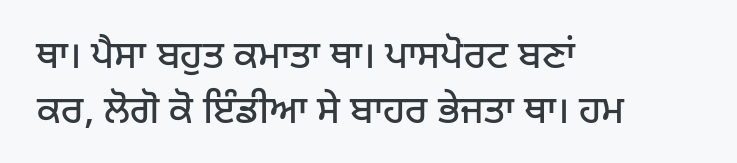ਥਾ। ਪੈਸਾ ਬਹੁਤ ਕਮਾਤਾ ਥਾ। ਪਾਸਪੋਰਟ ਬਣਾਂ ਕਰ, ਲੋਗੋ ਕੋ ਇੰਡੀਆ ਸੇ ਬਾਹਰ ਭੇਜਤਾ ਥਾ। ਹਮ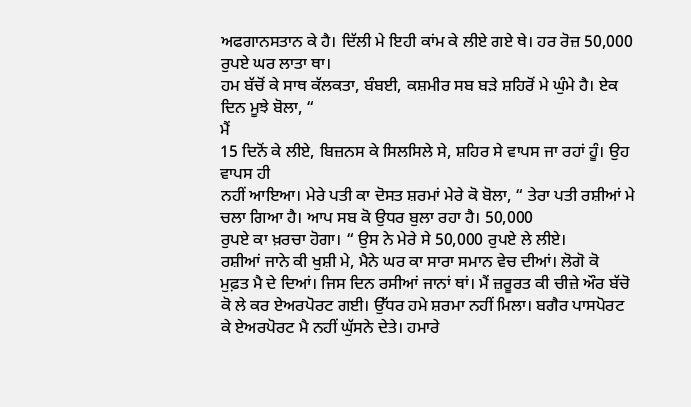ਅਫਗਾਨਸਤਾਨ ਕੇ ਹੈ। ਦਿੱਲੀ ਮੇ ਇਹੀ ਕਾਂਮ ਕੇ ਲੀਏ ਗਏ ਥੇ। ਹਰ ਰੋਜ਼ 50,000 ਰੁਪਏ ਘਰ ਲਾਤਾ ਥਾ।
ਹਮ ਬੱਚੋਂ ਕੇ ਸਾਥ ਕੱਲਕਤਾ, ਬੰਬਈ, ਕਸ਼ਮੀਰ ਸਬ ਬੜੇ ਸ਼ਹਿਰੋਂ ਮੇ ਘੁੰਮੇ ਹੈ। ਏਕ ਦਿਨ ਮੂਝੇ ਬੋਲਾ, “
ਮੈਂ
15 ਦਿਨੋਂ ਕੇ ਲੀਏ, ਬਿਜ਼ਨਸ ਕੇ ਸਿਲਸਿਲੇ ਸੇ, ਸ਼ਹਿਰ ਸੇ ਵਾਪਸ ਜਾ ਰਹਾਂ ਹੂੰ। ਉਹ ਵਾਪਸ ਹੀ
ਨਹੀਂ ਆਇਆ। ਮੇਰੇ ਪਤੀ ਕਾ ਦੋਸਤ ਸ਼ਰਮਾਂ ਮੇਰੇ ਕੋ ਬੋਲਾ, “ ਤੇਰਾ ਪਤੀ ਰਸ਼ੀਆਂ ਮੇ ਚਲਾ ਗਿਆ ਹੈ। ਆਪ ਸਬ ਕੋ ਉਧਰ ਬੁਲਾ ਰਹਾ ਹੈ। 50,000
ਰੁਪਏ ਕਾ ਖ਼ਰਚਾ ਹੋਗਾ। “ ਉਸ ਨੇ ਮੇਰੇ ਸੇ 50,000 ਰੁਪਏ ਲੇ ਲੀਏ।
ਰਸ਼ੀਆਂ ਜਾਨੇ ਕੀ ਖੁਸ਼ੀ ਮੇ, ਮੈਨੇ ਘਰ ਕਾ ਸਾਰਾ ਸਮਾਨ ਵੇਚ ਦੀਆਂ। ਲੋਗੋ ਕੋ
ਮੁਫ਼ਤ ਮੈ ਦੇ ਦਿਆਂ। ਜਿਸ ਦਿਨ ਰਸੀਆਂ ਜਾਨਾਂ ਥਾਂ। ਮੈਂ ਜ਼ਰੂਰਤ ਕੀ ਚੀਜ਼ੇ ਔਰ ਬੱਚੋ ਕੋ ਲੇ ਕਰ ਏਅਰਪੋਰਟ ਗਈ। ਉੱਧਰ ਹਮੇ ਸ਼ਰਮਾ ਨਹੀਂ ਮਿਲਾ। ਬਗੈਰ ਪਾਸਪੋਰਟ
ਕੇ ਏਅਰਪੋਰਟ ਮੈ ਨਹੀਂ ਘੁੱਸਨੇ ਦੇਤੇ। ਹਮਾਰੇ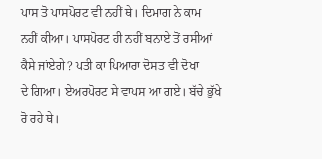ਪਾਸ ਤੋ ਪਾਸਪੋਰਟ ਵੀ ਨਹੀਂ ਥੇ। ਦਿਮਾਗ ਨੇ ਕਾਮ
ਨਹੀਂ ਕੀਆ। ਪਾਸਪੋਰਟ ਹੀ ਨਹੀਂ ਬਨਾਏ ਤੋਂ ਰਸੀਆਂ ਕੈਸੇ ਜਾਂਏਗੇ? ਪਤੀ ਕਾ ਪਿਆਰਾ ਦੋਸਤ ਵੀ ਦੋਖਾ
ਦੇ ਗਿਆ। ਏਅਰਪੋਰਟ ਸੇ ਵਾਪਸ ਆ ਗਏ। ਬੱਚੇ ਭੁੱਖੇ ਰੋ ਰਹੇ ਥੇ।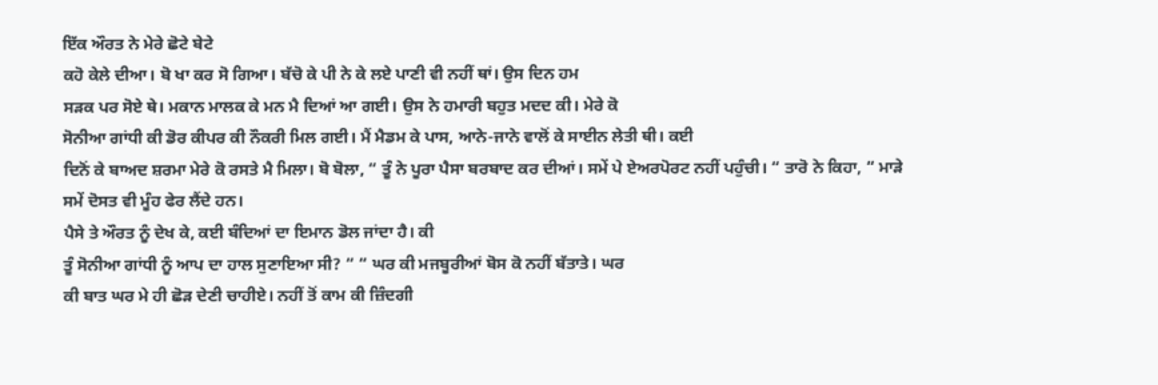ਇੱਕ ਔਰਤ ਨੇ ਮੇਰੇ ਛੋਟੇ ਬੇਟੇ
ਕਹੋ ਕੇਲੇ ਦੀਆ। ਬੋ ਖਾ ਕਰ ਸੋ ਗਿਆ। ਬੱਚੋ ਕੇ ਪੀ ਨੇ ਕੇ ਲਏ ਪਾਣੀ ਵੀ ਨਹੀਂ ਥਾਂ। ਉਸ ਦਿਨ ਹਮ
ਸੜਕ ਪਰ ਸੋਏ ਥੇ। ਮਕਾਨ ਮਾਲਕ ਕੇ ਮਨ ਮੈ ਦਿਆਂ ਆ ਗਈ। ਉਸ ਨੇ ਹਮਾਰੀ ਬਹੁਤ ਮਦਦ ਕੀ। ਮੇਰੇ ਕੋ
ਸੋਨੀਆ ਗਾਂਧੀ ਕੀ ਡੋਰ ਕੀਪਰ ਕੀ ਨੌਕਰੀ ਮਿਲ ਗਈ। ਮੈਂ ਮੈਡਮ ਕੇ ਪਾਸ, ਆਨੇ-ਜਾਨੇ ਵਾਲੋਂ ਕੇ ਸਾਈਨ ਲੇਤੀ ਥੀ। ਕਈ
ਦਿਨੋਂ ਕੇ ਬਾਅਦ ਸ਼ਰਮਾ ਮੇਰੇ ਕੋ ਰਸਤੇ ਮੈ ਮਿਲਾ। ਬੋ ਬੋਲਾ, “ ਤੂੰ ਨੇ ਪੂਰਾ ਪੈਸਾ ਬਰਬਾਦ ਕਰ ਦੀਆਂ। ਸਮੇਂ ਪੇ ਏਅਰਪੋਰਟ ਨਹੀਂ ਪਹੁੰਚੀ। “ ਤਾਰੋ ਨੇ ਕਿਹਾ, “ ਮਾੜੇ ਸਮੇਂ ਦੋਸਤ ਵੀ ਮੂੰਹ ਫੇਰ ਲੈਂਦੇ ਹਨ।
ਪੈਸੇ ਤੇ ਔਰਤ ਨੂੰ ਦੇਖ ਕੇ, ਕਈ ਬੰਦਿਆਂ ਦਾ ਇਮਾਨ ਡੋਲ ਜਾਂਦਾ ਹੈ। ਕੀ
ਤੂੰ ਸੋਨੀਆ ਗਾਂਧੀ ਨੂੰ ਆਪ ਦਾ ਹਾਲ ਸੁਣਾਇਆ ਸੀ? “ “ ਘਰ ਕੀ ਮਜਬੂਰੀਆਂ ਬੋਸ ਕੋ ਨਹੀਂ ਬੱਤਾਤੇ। ਘਰ
ਕੀ ਬਾਤ ਘਰ ਮੇ ਹੀ ਛੋੜ ਦੇਣੀ ਚਾਹੀਏ। ਨਹੀਂ ਤੋਂ ਕਾਮ ਕੀ ਜ਼ਿੰਦਗੀ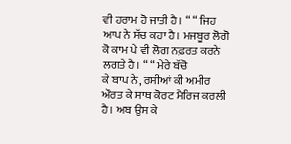ਵੀ ਹਰਾਮ ਹੋ ਜਾਤੀ ਹੈ। “ “ ਜਿਹ
ਆਪ ਨੇ ਸੱਚ ਕਹਾ ਹੈ। ਮਜਬੂਰ ਲੋਗੋ ਕੋ ਕਾਮ ਪੇ ਵੀ ਲੋਗ ਨਫ਼ਰਤ ਕਰਨੇ ਲਗਤੇ ਹੈ। “ “ ਮੇਰੇ ਬੱਚੋ
ਕੇ ਬਾਪ ਨੇ, ਰਸੀਆਂ ਕੀ ਅਮੀਰ ਔਰਤ ਕੇ ਸਾਥ ਕੋਰਟ ਮੈਰਿਜ ਕਰਲੀ
ਹੈ। ਅਬ ਉਸ ਕੇ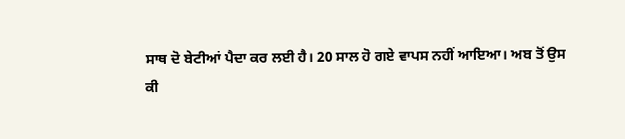ਸਾਥ ਦੋ ਬੇਟੀਆਂ ਪੈਦਾ ਕਰ ਲਈ ਹੈ। 20 ਸਾਲ ਹੋ ਗਏ ਵਾਪਸ ਨਹੀਂ ਆਇਆ। ਅਬ ਤੋਂ ਉਸ
ਕੀ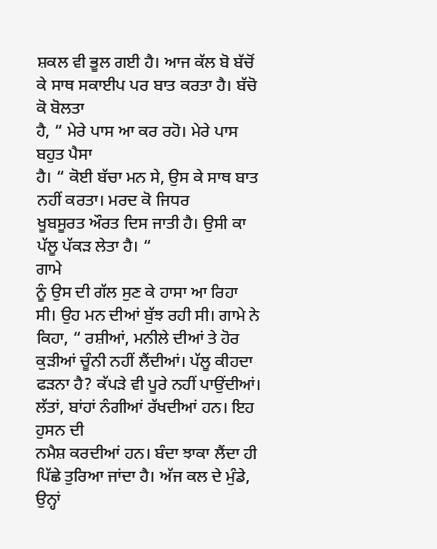ਸ਼ਕਲ ਵੀ ਭੂਲ ਗਈ ਹੈ। ਆਜ ਕੱਲ ਬੋ ਬੱਚੋਂ ਕੇ ਸਾਥ ਸਕਾਈਪ ਪਰ ਬਾਤ ਕਰਤਾ ਹੈ। ਬੱਚੋ ਕੋ ਬੋਲਤਾ
ਹੈ, “ ਮੇਰੇ ਪਾਸ ਆ ਕਰ ਰਹੋ। ਮੇਰੇ ਪਾਸ ਬਹੁਤ ਪੈਸਾ
ਹੈ। “ ਕੋਈ ਬੱਚਾ ਮਨ ਸੇ, ਉਸ ਕੇ ਸਾਥ ਬਾਤ ਨਹੀਂ ਕਰਤਾ। ਮਰਦ ਕੋ ਜਿਧਰ
ਖੂਬਸੂਰਤ ਔਰਤ ਦਿਸ ਜਾਤੀ ਹੈ। ਉਸੀ ਕਾ ਪੱਲੂ ਪੱਕੜ ਲੇਤਾ ਹੈ। “
ਗਾਮੇ
ਨੂੰ ਉਸ ਦੀ ਗੱਲ ਸੁਣ ਕੇ ਹਾਸਾ ਆ ਰਿਹਾ ਸੀ। ਉਹ ਮਨ ਦੀਆਂ ਬੁੱਝ ਰਹੀ ਸੀ। ਗਾਮੇ ਨੇ ਕਿਹਾ, “ ਰਸ਼ੀਆਂ, ਮਨੀਲੇ ਦੀਆਂ ਤੇ ਹੋਰ ਕੁੜੀਆਂ ਚੂੰਨੀ ਨਹੀਂ ਲੈਂਦੀਆਂ। ਪੱਲੂ ਕੀਹਦਾ ਫੜਨਾ ਹੈ? ਕੱਪੜੇ ਵੀ ਪੂਰੇ ਨਹੀਂ ਪਾਉਂਦੀਆਂ। ਲੱਤਾਂ, ਬਾਂਹਾਂ ਨੰਗੀਆਂ ਰੱਖਦੀਆਂ ਹਨ। ਇਹ ਹੁਸਨ ਦੀ
ਨਮੈਸ਼ ਕਰਦੀਆਂ ਹਨ। ਬੰਦਾ ਝਾਕਾ ਲੈਂਦਾ ਹੀ ਪਿੱਛੇ ਤੁਰਿਆ ਜਾਂਦਾ ਹੈ। ਅੱਜ ਕਲ ਦੇ ਮੁੰਡੇ, ਉਨ੍ਹਾਂ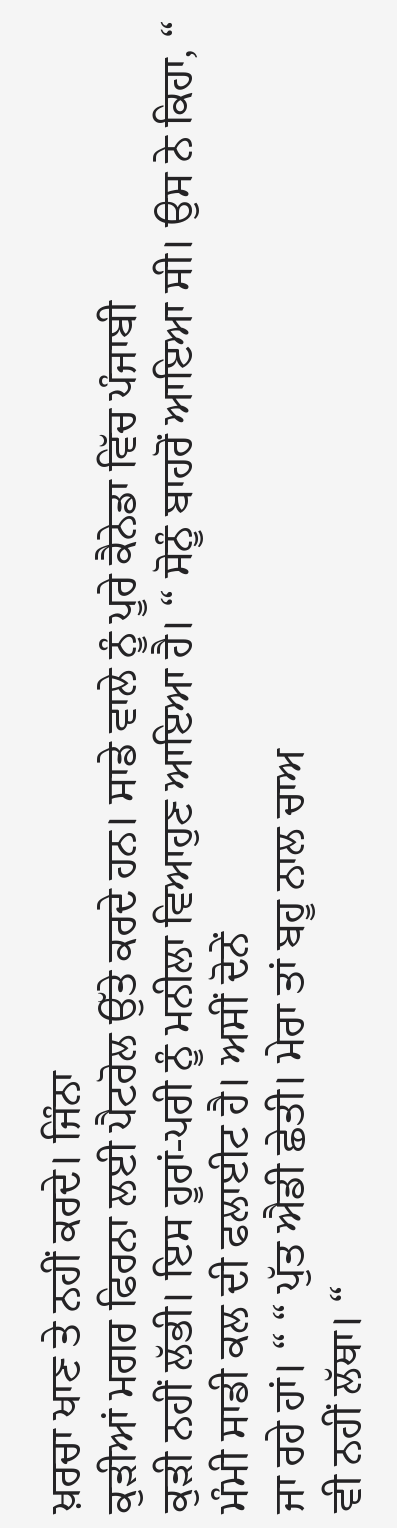ਖ਼ਰਚਾ ਖਾਣ ਤੇ ਨਹੀਂ ਕਰਦੇ। ਜਿੰਨਾ
ਕੁੜੀਆਂ ਮਗਰ ਫਿਰਨਾ ਲਈ ਪੈਟਰੋਲ ਉੱਤੇ ਕਰਦੇ ਹਨ। ਸਾਡੇ ਵਾਲੇ ਨੂੰ ਪੂਰੇ ਕੈਨੇਡਾ ਵਿੱਚ ਪੰਜਾਬੀ
ਕੁੜੀ ਨਹੀਂ ਲੱਭੀ। ਇਸ ਹੂਰਾਂ-ਪਰੀ ਨੂੰ ਮਨੀਲਾ ਵਿਆਹੁਣ ਆਇਆ ਹੈ। “ ਸੋਨੂੰ ਬਾਹਰੋਂ ਆਇਆ ਸੀ। ਉਸ ਨੇ ਕਿਹਾ, “ ਮੰਮੀ ਸਾਡੀ ਕਲ ਦੀ ਫਲਾਈਟ ਹੈ। ਅਸੀਂ ਦੋਨੇਂ
ਜਾ ਰਹੇ ਹਾਂ। “ “ ਪੁੱਤ ਐਡੀ ਛੇਤੀ। ਮੇਰਾ ਤਾਂ ਬਹੂ ਨਾਲ ਚਾਅ
ਵੀ ਨਹੀਂ ਲੱਥਾ। “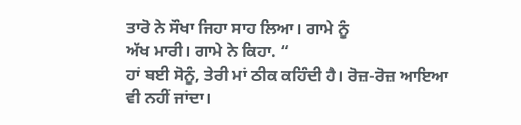ਤਾਰੋ ਨੇ ਸੌਖਾ ਜਿਹਾ ਸਾਹ ਲਿਆ। ਗਾਮੇ ਨੂੰ
ਅੱਖ ਮਾਰੀ। ਗਾਮੇ ਨੇ ਕਿਹਾ. “
ਹਾਂ ਬਈ ਸੋਨੂੰ, ਤੇਰੀ ਮਾਂ ਠੀਕ ਕਹਿੰਦੀ ਹੈ। ਰੋਜ਼-ਰੋਜ਼ ਆਇਆ
ਵੀ ਨਹੀਂ ਜਾਂਦਾ।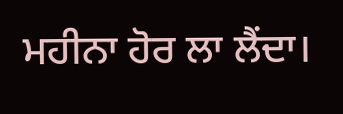ਮਹੀਨਾ ਹੋਰ ਲਾ ਲੈਂਦਾ।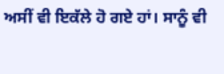ਅਸੀਂ ਵੀ ਇਕੱਲੇ ਹੋ ਗਏ ਹਾਂ। ਸਾਨੂੰ ਵੀ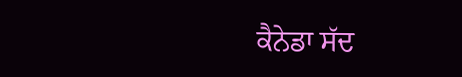ਕੈਨੇਡਾ ਸੱਦ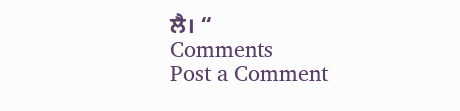ਲੈ। “
Comments
Post a Comment